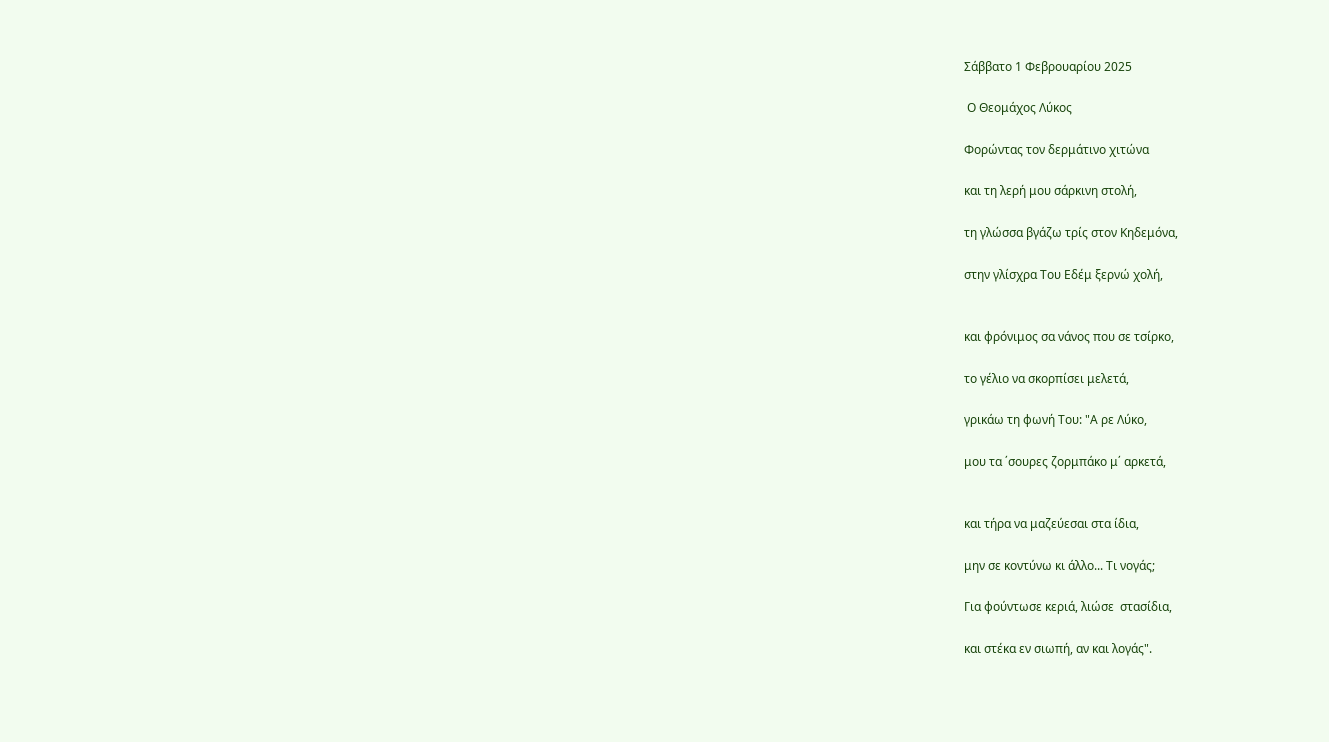Σάββατο 1 Φεβρουαρίου 2025

 Ο Θεομάχος Λύκος

Φορώντας τον δερμάτινο χιτώνα

και τη λερή μου σάρκινη στολή,

τη γλώσσα βγάζω τρίς στον Κηδεμόνα,

στην γλίσχρα Του Εδέμ ξερνώ χολή,


και φρόνιμος σα νάνος που σε τσίρκο,

το γέλιο να σκορπίσει μελετά,

γρικάω τη φωνή Του: "Α ρε Λύκο,

μου τα ΄σουρες ζορμπάκο μ΄ αρκετά,


και τήρα να μαζεύεσαι στα ίδια,

μην σε κοντύνω κι άλλο... Τι νογάς;

Για φούντωσε κεριά, λιώσε  στασίδια,

και στέκα εν σιωπή, αν και λογάς".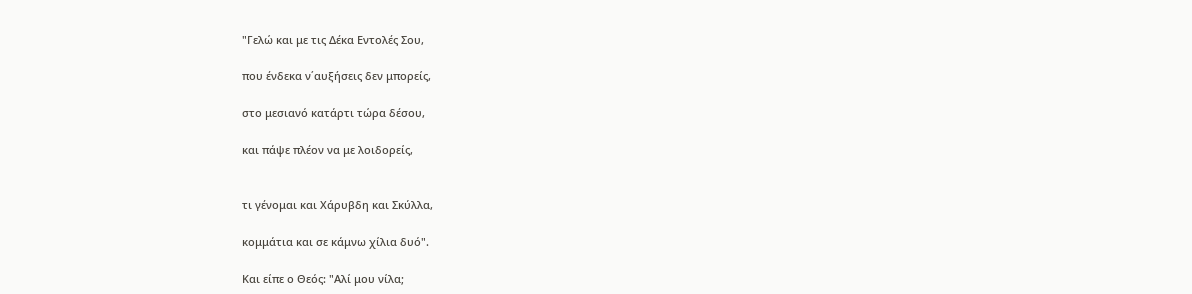"Γελώ και με τις Δέκα Εντολές Σου,

που ένδεκα ν΄αυξήσεις δεν μπορείς,

στο μεσιανό κατάρτι τώρα δέσου,

και πάψε πλέον να με λοιδορείς,


τι γένομαι και Χάρυβδη και Σκύλλα,

κομμάτια και σε κάμνω χίλια δυό".

Και είπε ο Θεός: "Αλί μου νίλα;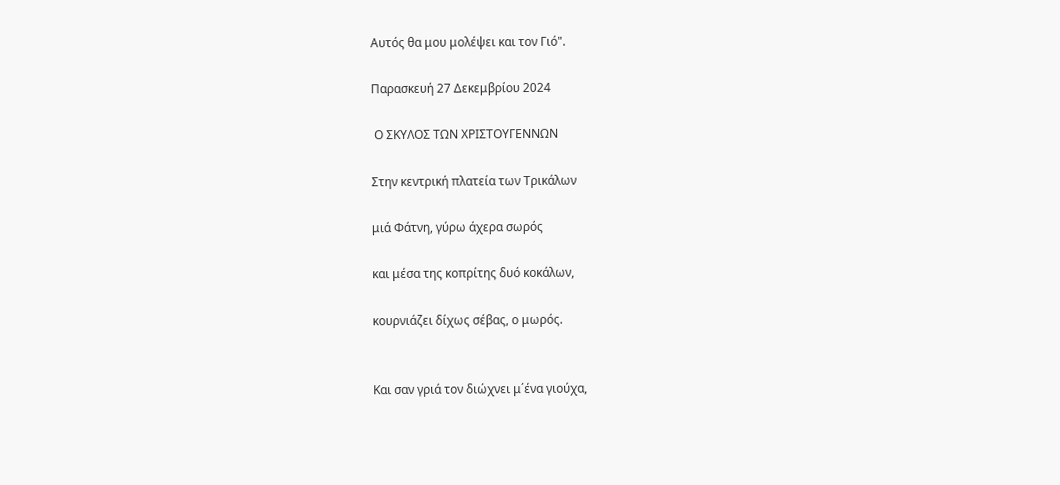Αυτός θα μου μολέψει και τον Γιό".

Παρασκευή 27 Δεκεμβρίου 2024

 Ο ΣΚΥΛΟΣ ΤΩΝ ΧΡΙΣΤΟΥΓΕΝΝΩΝ

Στην κεντρική πλατεία των Τρικάλων

μιά Φάτνη, γύρω άχερα σωρός

και μέσα της κοπρίτης δυό κοκάλων,

κουρνιάζει δίχως σέβας, ο μωρός.


Και σαν γριά τον διώχνει μ΄ένα γιούχα,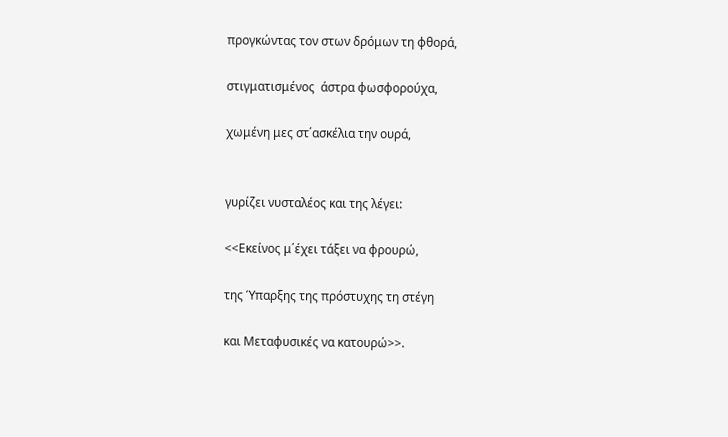προγκώντας τον στων δρόμων τη φθορά,

στιγματισμένος  άστρα φωσφορούχα,

χωμένη μες στ΄ασκέλια την ουρά,


γυρίζει νυσταλέος και της λέγει:

<<Εκείνος μ΄έχει τάξει να φρουρώ,

της Ύπαρξης της πρόστυχης τη στέγη

και Μεταφυσικές να κατουρώ>>.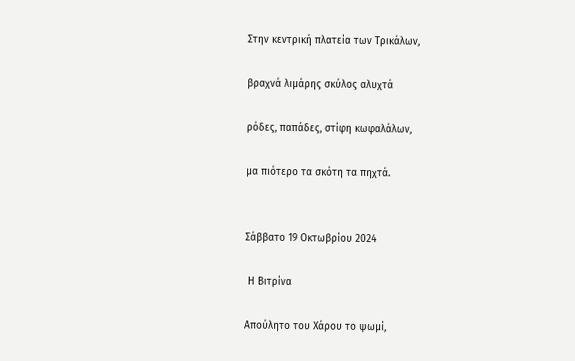Στην κεντρική πλατεία των Τρικάλων,

βραχνά λιμάρης σκύλος αλυχτά

ρόδες, παπάδες, στίφη κωφαλάλων,

μα πιότερο τα σκότη τα πηχτά.


Σάββατο 19 Οκτωβρίου 2024

 Η Βιτρίνα

Απούλητο του Χάρου το ψωμί,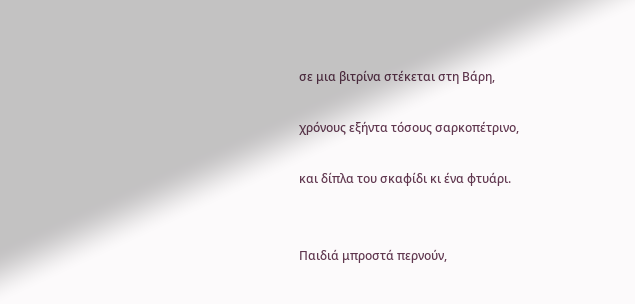σε μια βιτρίνα στέκεται στη Βάρη,

χρόνους εξήντα τόσους σαρκοπέτρινο,

και δίπλα του σκαφίδι κι ένα φτυάρι.


Παιδιά μπροστά περνούν,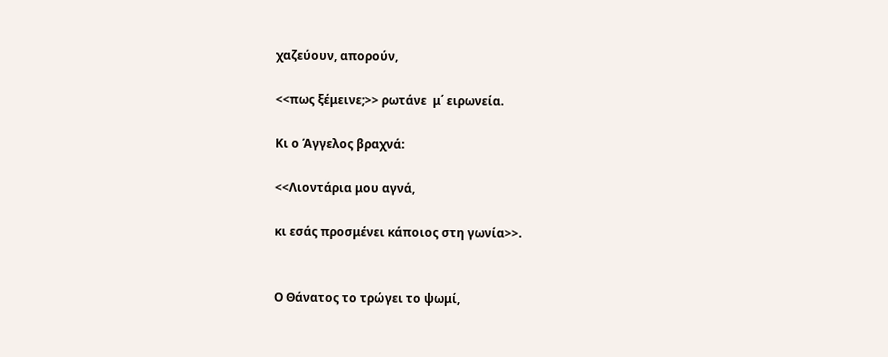χαζεύουν, απορούν,

<<πως ξέμεινε;>> ρωτάνε  μ΄ ειρωνεία.

Κι ο Άγγελος βραχνά:

<<Λιοντάρια μου αγνά,

κι εσάς προσμένει κάποιος στη γωνία>>.


Ο Θάνατος το τρώγει το ψωμί,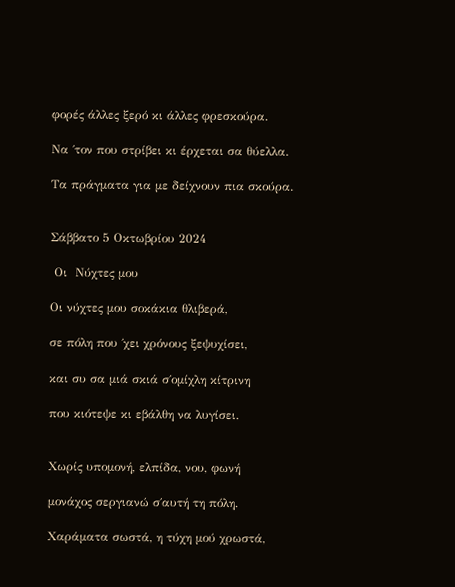φορές άλλες ξερό κι άλλες φρεσκούρα.

Να ΄τον που στρίβει κι έρχεται σα θύελλα.

Τα πράγματα για με δείχνουν πια σκούρα.


Σάββατο 5 Οκτωβρίου 2024

 Οι  Νύχτες μου

Οι νύχτες μου σοκάκια θλιβερά,

σε πόλη που ΄χει χρόνους ξεψυχίσει,

και συ σα μιά σκιά σ΄ομίχλη κίτρινη

που κιότεψε κι εβάλθη να λυγίσει.


Χωρίς υπομονή, ελπίδα, νου, φωνή

μονάχος σεργιανώ σ΄αυτή τη πόλη.

Χαράματα σωστά, η τύχη μού χρωστά,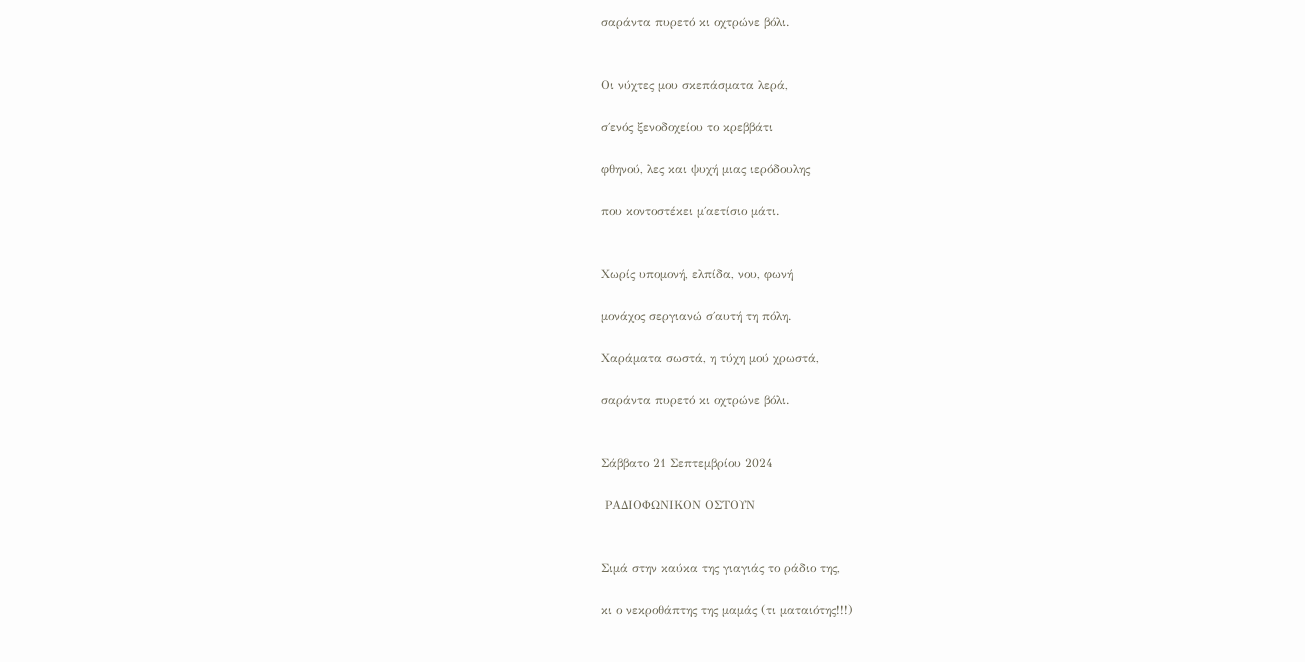σαράντα πυρετό κι οχτρώνε βόλι.


Οι νύχτες μου σκεπάσματα λερά,

σ΄ενός ξενοδοχείου το κρεββάτι

φθηνού, λες και ψυχή μιας ιερόδουλης

που κοντοστέκει μ΄αετίσιο μάτι.


Χωρίς υπομονή, ελπίδα, νου, φωνή

μονάχος σεργιανώ σ΄αυτή τη πόλη.

Χαράματα σωστά, η τύχη μού χρωστά,

σαράντα πυρετό κι οχτρώνε βόλι.


Σάββατο 21 Σεπτεμβρίου 2024

 ΡΑΔΙΟΦΩΝΙΚΟΝ ΟΣΤΟΥΝ


Σιμά στην καύκα της γιαγιάς το ράδιο της,

κι ο νεκροθάπτης της μαμάς (τι ματαιότης!!!)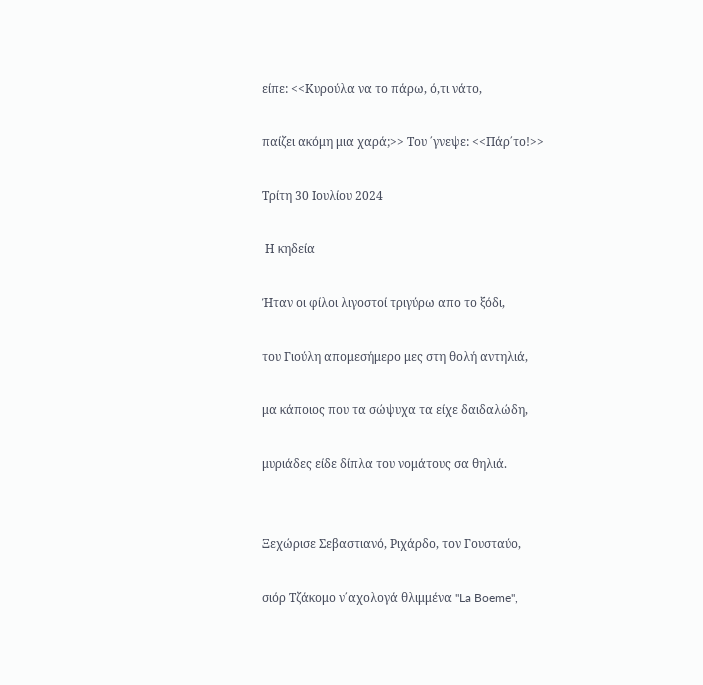είπε: <<Κυρούλα να το πάρω, ό,τι νάτο,

παίζει ακόμη μια χαρά;>> Του ΄γνεψε: <<Πάρ΄το!>>

Τρίτη 30 Ιουλίου 2024

 Η κηδεία

Ήταν οι φίλοι λιγοστοί τριγύρω απο το ξόδι,

του Γιούλη απομεσήμερο μες στη θολή αντηλιά,

μα κάποιος που τα σώψυχα τα είχε δαιδαλώδη,

μυριάδες είδε δίπλα του νομάτους σα θηλιά.


Ξεχώρισε Σεβαστιανό, Ριχάρδο, τον Γουσταύο,

σιόρ Τζάκομο ν΄αχολογά θλιμμένα "La Boeme",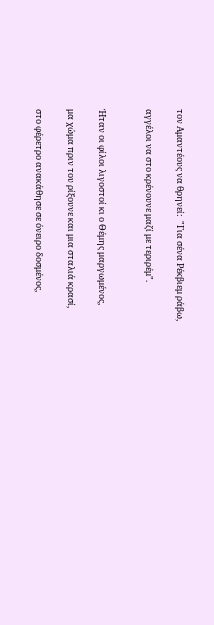τον Αμαντέους να θρηνεί:  "Για σένα Ρέκβιεμ ράβω,

αγγέλοι να στο κρένουνε μαζί με τεριρέμ".


Ήταν οι φίλοι λιγοστοί κι ο Θέμης μαργωμένος,

μα χώμα πριν του ρίξουνε και μια σταλιά κρασί,

στο φέρετρο ανακάθησε σε όνειρο δοσμένος,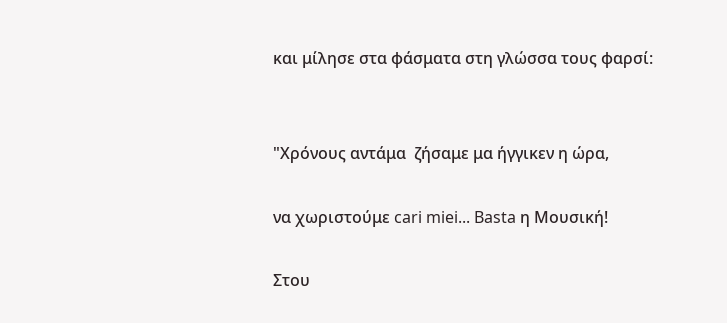και μίλησε στα φάσματα στη γλώσσα τους φαρσί:


"Χρόνους αντάμα  ζήσαμε μα ήγγικεν η ώρα,

να χωριστούμε cari miei... Basta η Μουσική!

Στου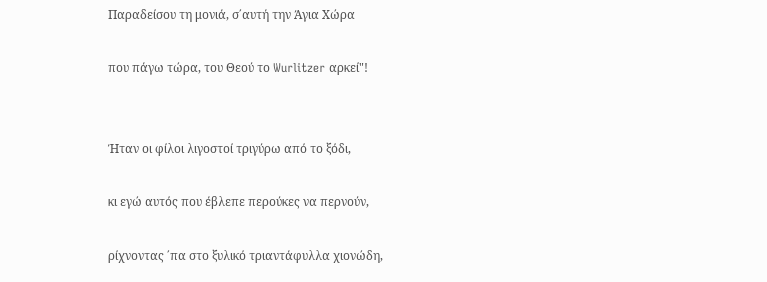Παραδείσου τη μονιά, σ΄αυτή την Άγια Χώρα

που πάγω τώρα, του Θεού το Wurlitzer αρκεί"!


Ήταν οι φίλοι λιγοστοί τριγύρω από το ξόδι,

κι εγώ αυτός που έβλεπε περούκες να περνούν,

ρίχνοντας ΄πα στο ξυλικό τριαντάφυλλα χιονώδη,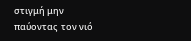στιγμή μην παύοντας  τον νιό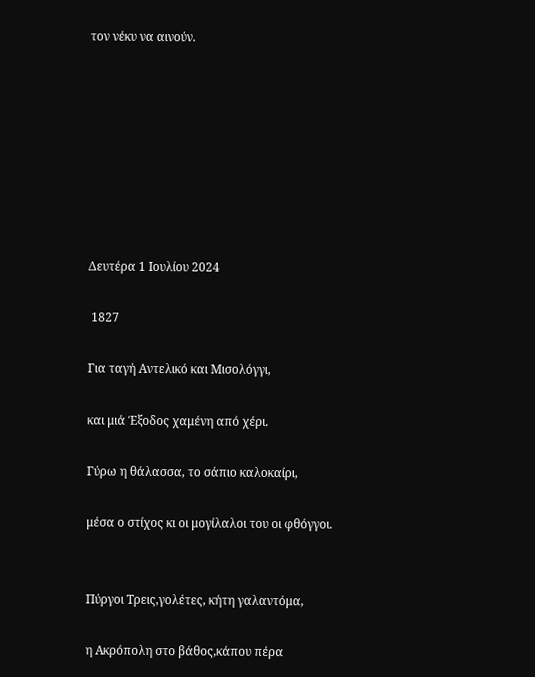τον νέκυ να αινούν.








Δευτέρα 1 Ιουλίου 2024

 1827

Για ταγή Αντελικό και Μισολόγγι,

και μιά Έξοδος χαμένη από χέρι.

Γύρω η θάλασσα, το σάπιο καλοκαίρι,

μέσα ο στίχος κι οι μογίλαλοι του οι φθόγγοι.


Πύργοι Τρεις,γολέτες, κήτη γαλαντόμα,

η Ακρόπολη στο βάθος,κάπου πέρα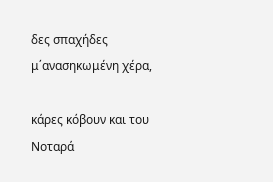δες σπαχήδες μ΄ανασηκωμένη χέρα,

κάρες κόβουν και του Νοταρά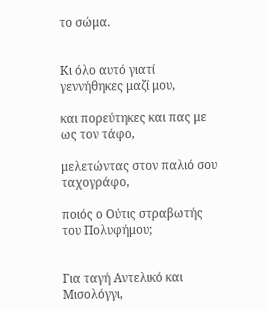το σώμα.


Κι όλο αυτό γιατί γεννήθηκες μαζί μου,

και πορεύτηκες και πας με ως τον τάφο,

μελετώντας στον παλιό σου ταχογράφο,

ποιός ο Ούτις στραβωτής του Πολυφήμου;


Για ταγή Αντελικό και Μισολόγγι,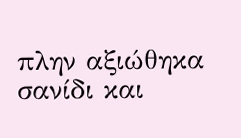πλην αξιώθηκα σανίδι και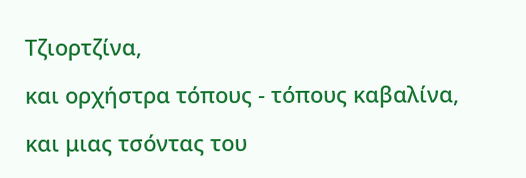Τζιορτζίνα,

και ορχήστρα τόπους - τόπους καβαλίνα,

και μιας τσόντας του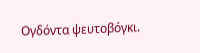Ογδόντα ψευτοβόγκι.